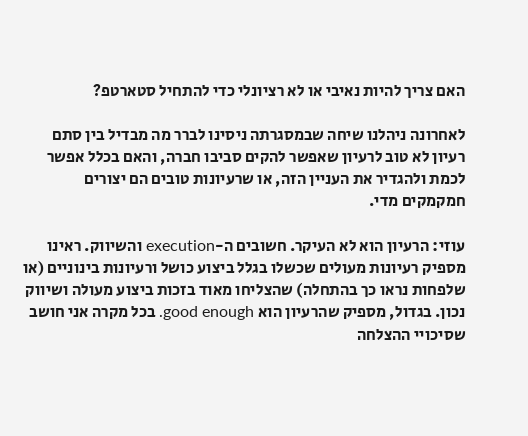האם צריך להיות נאיבי או לא רציונלי כדי להתחיל סטארטפ?

לאחרונה ניהלנו שיחה שבמסגרתה ניסינו לברר מה מבדיל בין סתם רעיון לא טוב לרעיון שאפשר להקים סביבו חברה, והאם בכלל אפשר לכמת ולהגדיר את העניין הזה, או שרעיונות טובים הם יצורים חמקמקים מדי.

עוזי: הרעיון הוא לא העיקר. חשובים ה-execution והשיווק. ראינו מספיק רעיונות מעולים שכשלו בגלל ביצוע כושל ורעיונות בינוניים (או שלפחות נראו כך בהתחלה) שהצליחו מאוד בזכות ביצוע מעולה ושיווק נכון. בגדול, מספיק שהרעיון הוא good enough. בכל מקרה אני חושב שסיכויי ההצלחה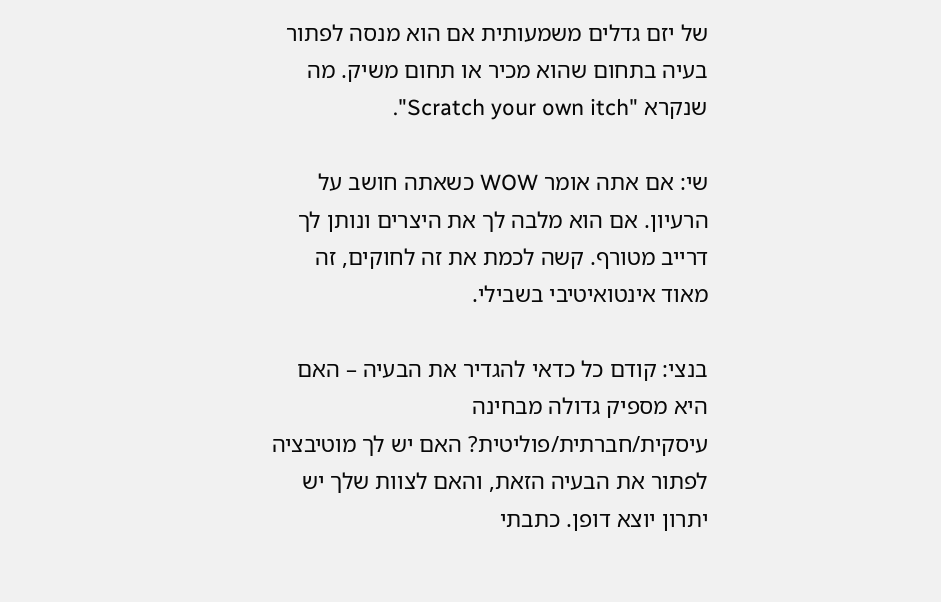של יזם גדלים משמעותית אם הוא מנסה לפתור בעיה בתחום שהוא מכיר או תחום משיק. מה שנקרא "Scratch your own itch".

שי: אם אתה אומר WOW כשאתה חושב על הרעיון. אם הוא מלבה לך את היצרים ונותן לך דרייב מטורף. קשה לכמת את זה לחוקים, זה מאוד אינטואיטיבי בשבילי.

בנצי: קודם כל כדאי להגדיר את הבעיה – האם היא מספיק גדולה מבחינה עיסקית/חברתית/פוליטית? האם יש לך מוטיבציה לפתור את הבעיה הזאת, והאם לצוות שלך יש יתרון יוצא דופן. כתבתי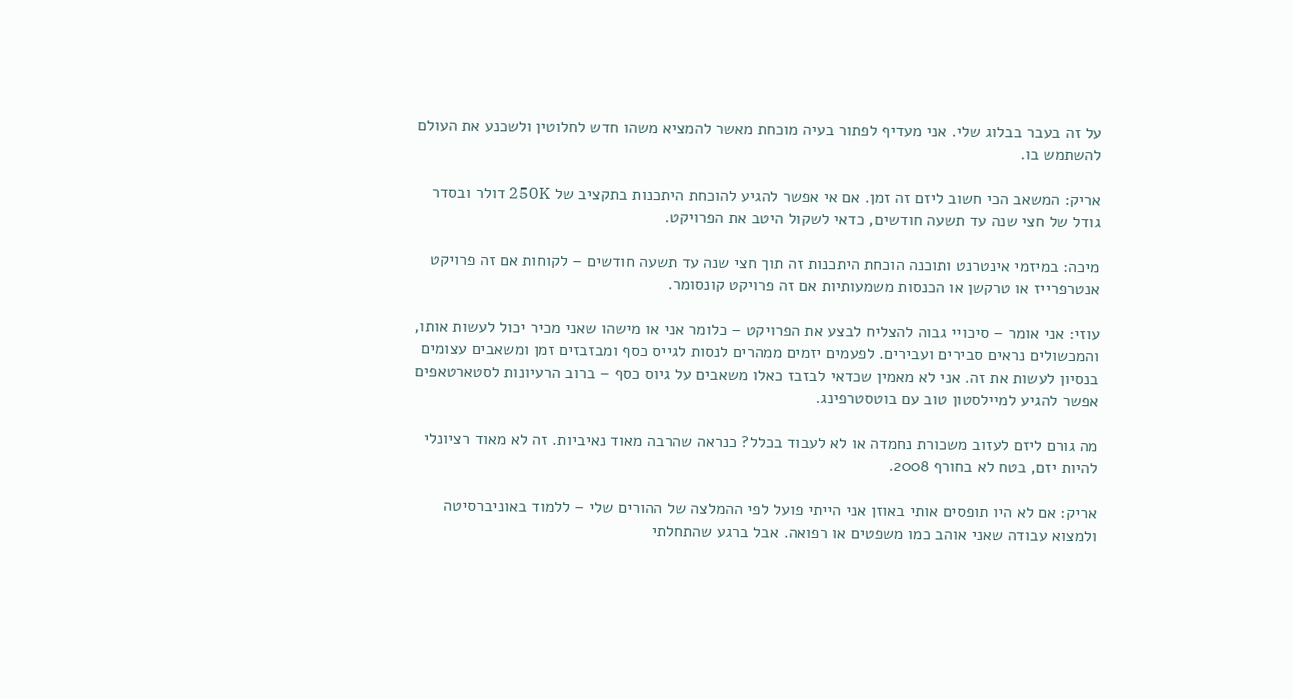על זה בעבר בבלוג שלי. אני מעדיף לפתור בעיה מוכחת מאשר להמציא משהו חדש לחלוטין ולשכנע את העולם להשתמש בו.

אריק: המשאב הכי חשוב ליזם זה זמן. אם אי אפשר להגיע להוכחת היתכנות בתקציב של 250K דולר ובסדר גודל של חצי שנה עד תשעה חודשים, כדאי לשקול היטב את הפרויקט.

מיכה: במיזמי אינטרנט ותוכנה הוכחת היתכנות זה תוך חצי שנה עד תשעה חודשים – לקוחות אם זה פרויקט אנטרפרייז או טרקשן או הכנסות משמעותיות אם זה פרויקט קונסומר.

עוזי: אני אומר – סיכויי גבוה להצליח לבצע את הפרויקט – כלומר אני או מישהו שאני מכיר יכול לעשות אותו, והמכשולים נראים סבירים ועבירים. לפעמים יזמים ממהרים לנסות לגייס כסף ומבזבזים זמן ומשאבים עצומים בנסיון לעשות את זה. אני לא מאמין שכדאי לבזבז כאלו משאבים על גיוס כסף – ברוב הרעיונות לסטארטאפים אפשר להגיע למיילסטון טוב עם בוטסטרפינג.

מה גורם ליזם לעזוב משכורת נחמדה או לא לעבוד בכלל? כנראה שהרבה מאוד נאיביות. זה לא מאוד רציונלי להיות יזם, בטח לא בחורף 2008.

אריק: אם לא היו תופסים אותי באוזן אני הייתי פועל לפי ההמלצה של ההורים שלי – ללמוד באוניברסיטה ולמצוא עבודה שאני אוהב כמו משפטים או רפואה. אבל ברגע שהתחלתי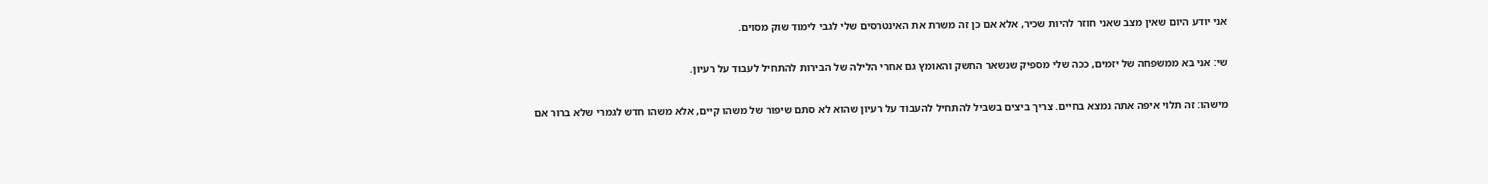אני יודע היום שאין מצב שאני חוזר להיות שכיר, אלא אם כן זה משרת את האינטרסים שלי לגבי לימוד שוק מסוים.

שי: אני בא ממשפחה של יזמים, ככה שלי מספיק שנשאר החשק והאומץ גם אחרי הלילה של הבירות להתחיל לעבוד על רעיון.

מישהו: זה תלוי איפה אתה נמצא בחיים. צריך ביצים בשביל להתחיל להעבוד על רעיון שהוא לא סתם שיפור של משהו קיים, אלא משהו חדש לגמרי שלא ברור אם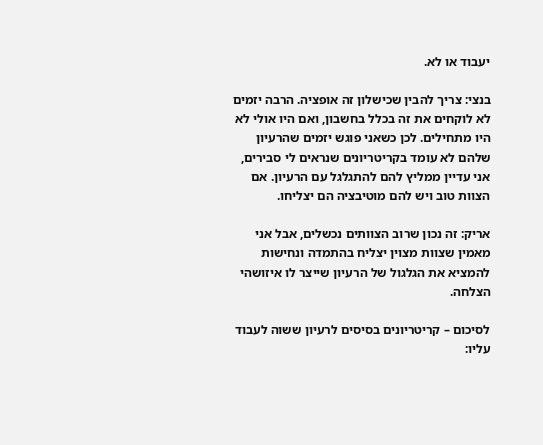יעבוד או לא.

בנצי: צריך להבין שכישלון זה אופציה. הרבה יזמים לא לוקחים את זה בכלל בחשבון, ואם היו אולי לא היו מתחילים. לכן כשאני פוגש יזמים שהרעיון שלהם לא עומד בקריטריונים שנראים לי סבירים, אני עדיין ממליץ להם להתגלגל עם הרעיון. אם הצוות טוב ויש להם מוטיבציה הם יצליחו.

אריק: זה נכון שרוב הצוותים נכשלים, אבל אני מאמין שצוות מצוין יצליח בהתמדה ונחישות להמציא את הגלגול של הרעיון שייצר לו איזושהי הצלחה.

לסיכום – קריטריונים בסיסים לרעיון ששוה לעבוד עליו: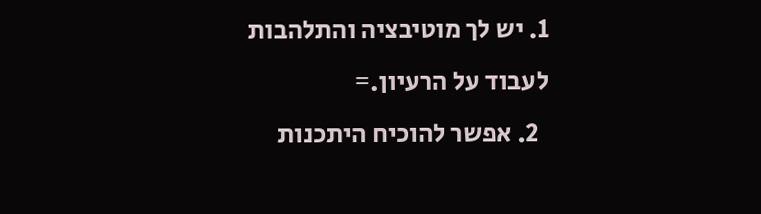1. יש לך מוטיבציה והתלהבות לעבוד על הרעיון.=
  2. אפשר להוכיח היתכנות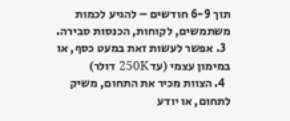תוך 6-9 חודשים – להגיע לכמות משתמשים, לקוחות, הכנסות סבירה.
  3. אפשר לעשות זאת במעט כסף, או במימון עצמי (עד 250K דולר)
  4. הצוות מכיר את התחום, משיק לתחום, או יודע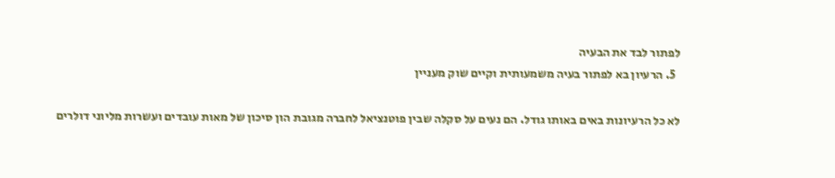לפתור לבד את הבעיה
  5. הרעיון בא לפתור בעיה משמעותית וקיים שוק מעניין

לא כל הרעיונות באים באותו גודל. הם נעים על סקלה שבין פוטנציאל לחברה מגובת הון סיכון של מאות עובדים ועשרות מליוני דולרים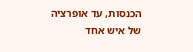הכנסות, עד אופרציה של איש אחד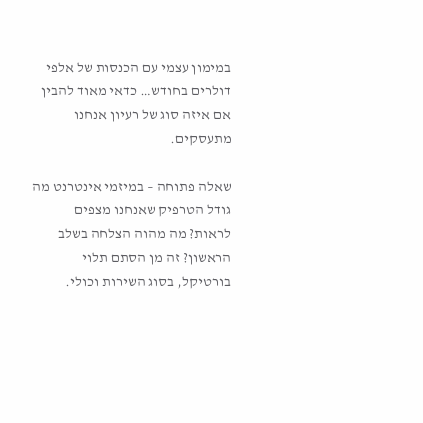במימון עצמי עם הכנסות של אלפי דולרים בחודש… כדאי מאוד להבין אם איזה סוג של רעיון אנחנו מתעסקים.

שאלה פתוחה – במיזמי אינטרנט מה גודל הטרפיק שאנחנו מצפים לראות? מה מהוה הצלחה בשלב הראשון? זה מן הסתם תלוי בורטיקל, בסוג השירות וכולי.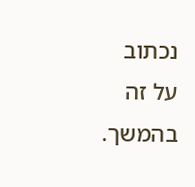נכתוב על זה בהמשך.